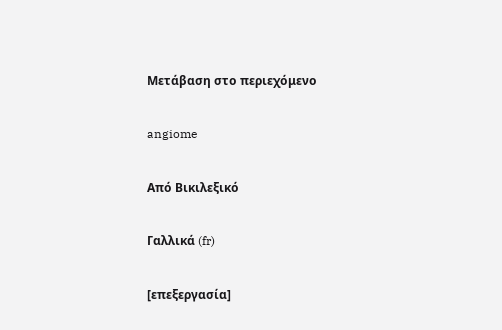Μετάβαση στο περιεχόμενο

angiome

Από Βικιλεξικό

Γαλλικά (fr)

[επεξεργασία]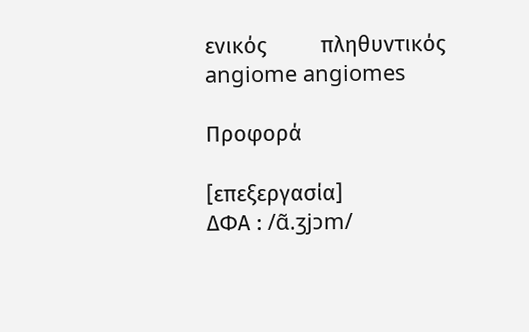ενικός         πληθυντικός
angiome angiomes

Προφορά

[επεξεργασία]
ΔΦΑ : /ɑ̃.ʒjɔm/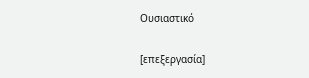Ουσιαστικό

[επεξεργασία]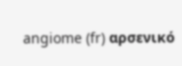angiome (fr) αρσενικό